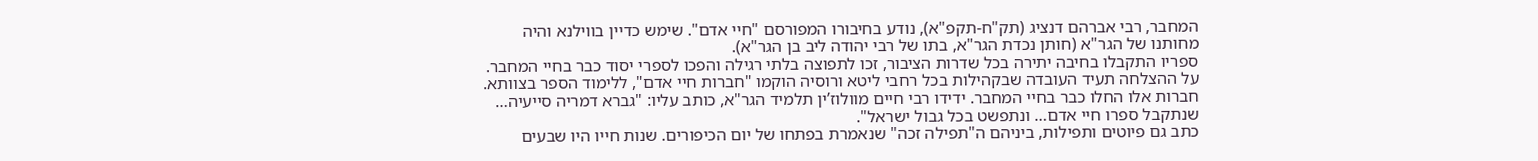המחבר, רבי אברהם דנציג (תק"ח-תקפ"א), נודע בחיבורו המפורסם "חיי אדם". שימש כדיין בווילנא והיה מחותנו של הגר"א (חותן נכדת הגר"א, בתו של רבי יהודה ליב בן הגר"א).
ספריו התקבלו בחיבה יתירה בכל שדרות הציבור, זכו לתפוצה בלתי רגילה והפכו לספרי יסוד כבר בחיי המחבר. על ההצלחה תעיד העובדה שבקהילות בכל רחבי ליטא ורוסיה הוקמו "חברות חיי אדם", ללימוד הספר בצוותא. חברות אלו החלו כבר בחיי המחבר. ידידו רבי חיים מוולוז’ין תלמיד הגר"א, כותב עליו: "גברא דמריה סייעיה… שנתקבל ספרו חיי אדם… ונתפשט בכל גבול ישראל".
כתב גם פיוטים ותפילות, ביניהם ה"תפילה זכה" שנאמרת בפתחו של יום הכיפורים. שנות חייו היו שבעים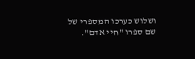ושלוש כערכו המספרי של שם ספרו "חיי אדם".